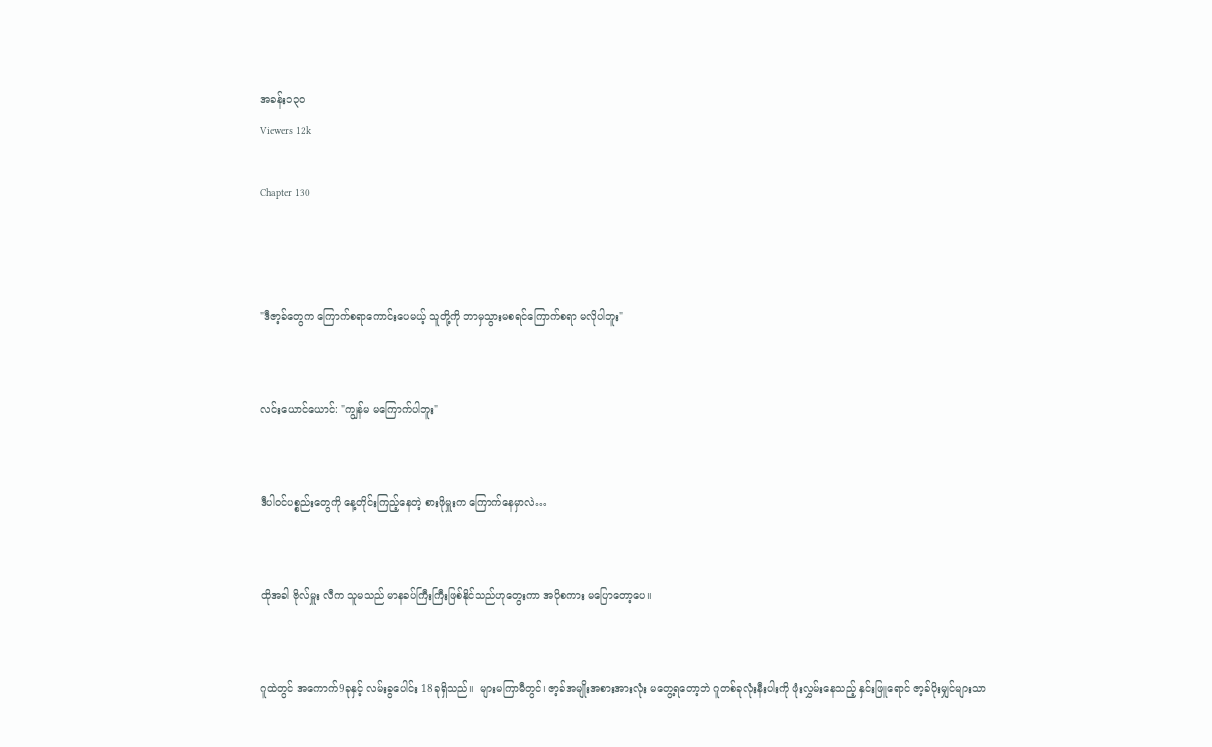အခန်း၁၃၀
Viewers 12k

Chapter 130



"ဒီဇာ့ခ်တွေက ကြောက်စရာကောင်းပေမယ့် သူတို့ကို ဘာမှသွားမစရင်ကြောက်စရာ မလိုပါဘူး"


လင်းယောင်ယောင်: "ကျွန်မ မကြောက်ပါဘူး"


ဒီပါဝင်ပစ္စည်းတွေကို နေ့တိုင်းကြည့်နေတဲ့ စားဖိုမှူးက ကြောက်နေမှာလဲ…


ထိုအခါ ဗိုလ်မှူး လီက သူမသည် မာနခပ်ကြီးကြီးဖြစ်နိုင်သည်ဟုတွေးကာ အပိုစကား မပြောတော့ပေ။


ဂူထဲတွင် အကောက်9ခုနှင့် လမ်းခွပေါင်း 18ခုရှိသည်။  များမကြာမီတွင်၊ ဇာ့ခ်အမျိုးအစားအားလုံး မတွေ့ရတော့ဘဲ ဂူတစ်ခုလုံးနီးပါးကို ဖုံးလွှမ်းနေသည့် နှင်းဖြူရောင် ဇာ့ခ်ပိုးမျှင်များသာ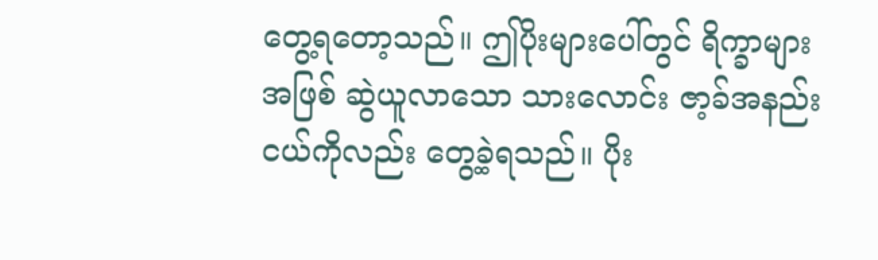တွေ့ရတော့သည်။ ဤပိုးများပေါ်တွင် ရိက္ခာများအဖြစ် ဆွဲယူလာသော သားလောင်း ဇာ့ခ်အနည်းငယ်ကိုလည်း တွေ့ခဲ့ရသည်။ ပိုး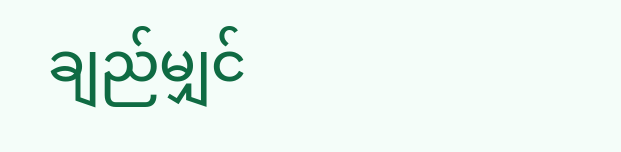ချည်မျှင်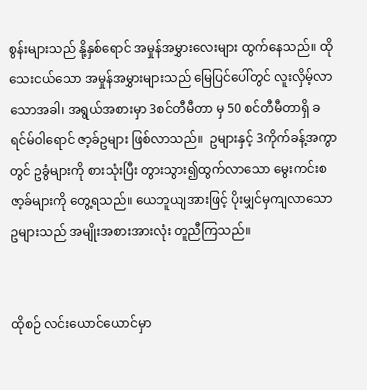စွန်းများသည် နို့နှစ်ရောင် အမှုန်အမွှားလေးများ ထွက်နေသည်။ ထိုသေးငယ်သော အမှုန်အမွှားများသည် မြေပြင်ပေါ်တွင် လူးလှိမ့်လာသောအခါ၊ အရွယ်အစားမှာ 3စင်တီမီတာ မှ 50 စင်တီမီတာရှိ ခရင်မ်ဝါရောင် ဇာ့ခ်ဥများ ဖြစ်လာသည်။  ဥများနှင့် 3ကိုက်ခန့်အကွာတွင် ဥခွံများကို စားသုံးပြီး တွားသွား၍ထွက်လာသော မွေးကင်းစဇာ့ခ်များကို တွေ့ရသည်။ ယေဘူယျအားဖြင့် ပိုးမျှင်မှကျလာသော ဥများသည် အမျိုးအစားအားလုံး တူညီကြသည်။


ထိုစဉ် လင်းယောင်ယောင်မှာ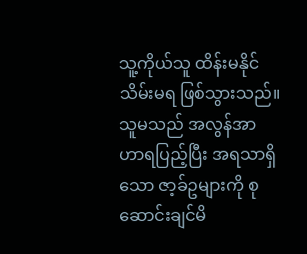သူ့ကိုယ်သူ ထိန်းမနိုင်သိမ်းမရ ဖြစ်သွားသည်။  သူမသည် အလွန်အာဟာရပြည့်ပြီး အရသာရှိသော ဇာ့ခ်ဥများကို စုဆောင်းချင်မိ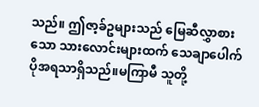သည်။ ဤဇာ့ခ်ဥများသည် မြေဆီလွှာစားသော သားလောင်းများထက် သေချာပေါက် ပိုအရသာရှိသည်။မကြာမီ သူတို့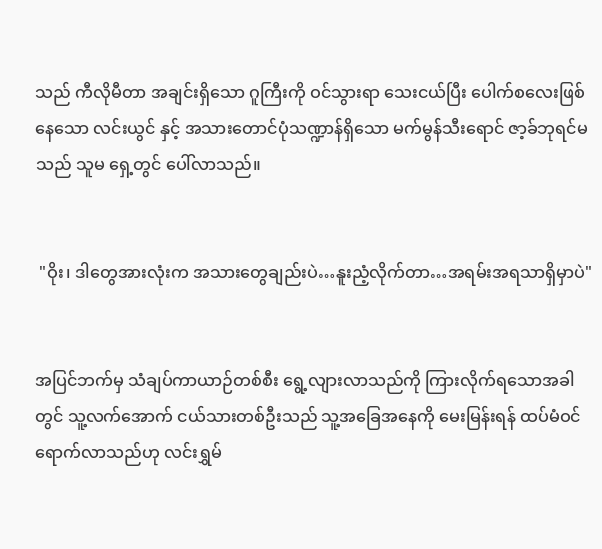သည် ကီလိုမီတာ အချင်းရှိသော ဂူကြီးကို ဝင်သွားရာ သေးငယ်ပြီး ပေါက်စလေးဖြစ်နေသော လင်းယွင် နှင့် အသားတောင်ပုံသဏ္ဍာန်ရှိသော မက်မွန်သီးရောင် ဇာ့ခ်ဘုရင်မသည် သူမ ရှေ့တွင် ပေါ်လာသည်။


 "ဝိုး၊ ဒါတွေအားလုံးက အသားတွေချည်းပဲ…နူးညံ့လိုက်တာ…အရမ်းအရသာရှိမှာပဲ"


အပြင်ဘက်မှ သံချပ်ကာယာဉ်တစ်စီး ရွေ့လျားလာသည်ကို ကြားလိုက်ရသောအခါတွင် သူ့လက်အောက် ငယ်သားတစ်ဦးသည် သူ့အခြေအနေကို မေးမြန်းရန် ထပ်မံဝင်ရောက်လာသည်ဟု လင်းရွှမ်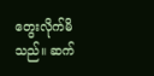တွေးလိုက်မိသည်။ ဆက်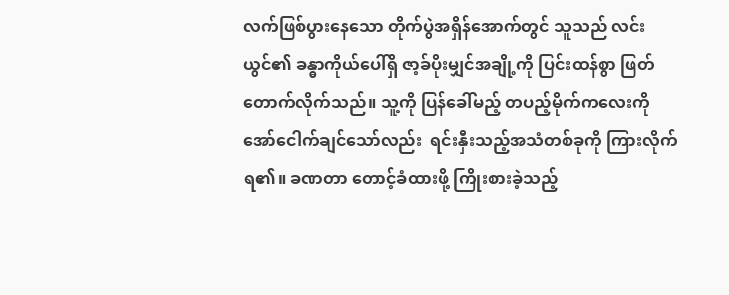လက်ဖြစ်ပွားနေသော တိုက်ပွဲအရှိန်အောက်တွင် သူသည် လင်းယွင်၏ ခန္ဓာကိုယ်ပေါ်ရှိ ဇာ့ခ်ပိုးမျှင်အချို့ကို ပြင်းထန်စွာ ဖြတ်တောက်လိုက်သည်။ သူ့ကို ပြန်ခေါ်မည့် တပည့်မိုက်ကလေးကို အော်ငေါက်ချင်သော်လည်း  ရင်းနှီးသည့်အသံတစ်ခုကို ကြားလိုက်ရ၏။ ခဏတာ တောင့်ခံထားဖို့ ကြိုးစားခဲ့သည့်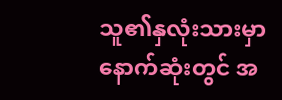သူ၏နှလုံးသားမှာ နောက်ဆုံးတွင် အ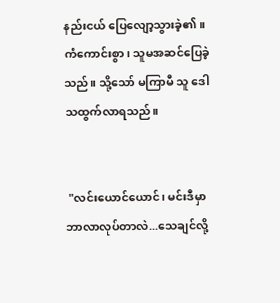နည်းငယ် ပြေလျော့သွားခဲ့၏။ ကံကောင်းစွာ၊ သူမအဆင်ပြေခဲ့သည်။ သို့သော် မကြာမီ သူ ဒေါသထွက်လာရသည်။


 "လင်းယောင်ယောင်၊ မင်းဒီမှာ ဘာလာလုပ်တာလဲ...သေချင်လို့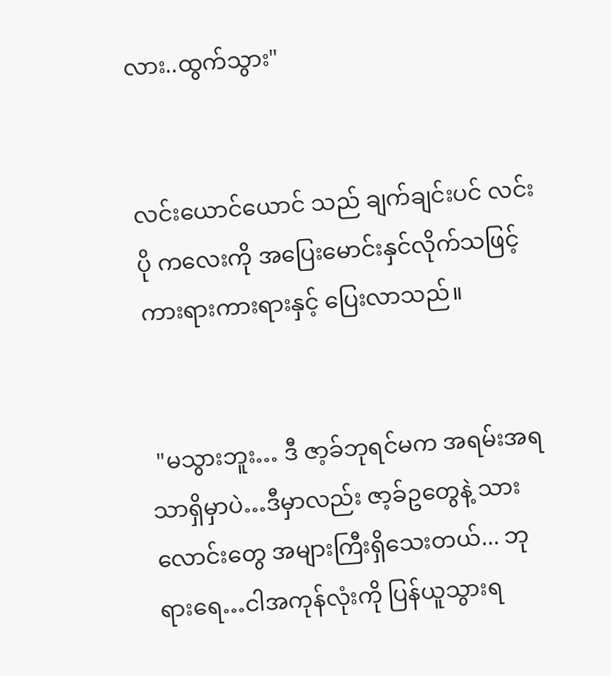လား..ထွက်သွား"


လင်းယောင်ယောင် သည် ချက်ချင်းပင် လင်းပို ကလေးကို အပြေးမောင်းနှင်လိုက်သဖြင့် ကားရားကားရားနှင့် ပြေးလာသည်။


 "မသွားဘူး… ဒီ ဇာ့ခ်ဘုရင်မက အရမ်းအရသာရှိမှာပဲ…ဒီမှာလည်း ဇာ့ခ်ဥတွေနဲ့ သားလောင်းတွေ အများကြီးရှိသေးတယ်... ဘုရားရေ…ငါအကုန်လုံးကို ပြန်ယူသွားရ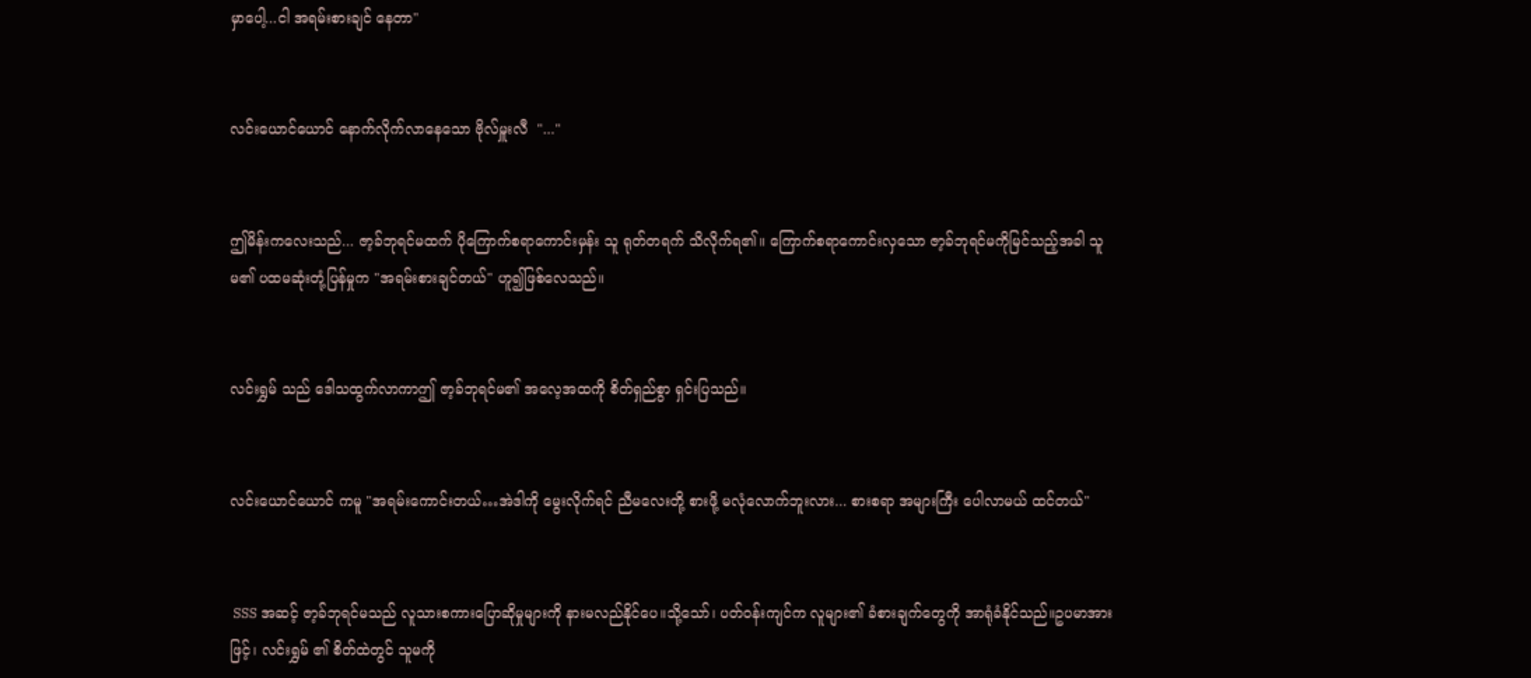မှာပေါ့...ငါ အရမ်းစားချင် နေတာ"


လင်းယောင်ယောင် နောက်လိုက်လာနေသော ဗိုလ်မှူးလီ  "..."


ဤမိန်းကလေးသည်... ဇာ့ခ်ဘုရင်မထက် ပိုကြောက်စရာကောင်းမှန်း သူ ရုတ်တရက် သိလိုက်ရ၏။ ကြောက်စရာကောင်းလှသော ဇာ့ခ်ဘုရင်မကိုမြင်သည့်အခါ သူမ၏ ပထမဆုံးတုံ့ပြန်မှုက "အရမ်းစားချင်တယ်" ဟူ၍ဖြစ်လေသည်။


လင်းရွှမ် သည် ဒေါသထွက်လာကာဤ ဇာ့ခ်ဘုရင်မ၏ အလေ့အထကို စိတ်ရှည်စွာ ရှင်းပြသည်။


လင်းယောင်ယောင် ကမူ "အရမ်းကောင်းတယ်…အဲဒါကို မွေးလိုက်ရင် ညီမလေးတို့ စားဖို့ မလုံလောက်ဘူးလား... စားစရာ အများကြီး ပေါလာမယ် ထင်တယ်"


 SSS အဆင့် ဇာ့ခ်ဘုရင်မသည် လူသားစကားပြောဆိုမှုများကို နားမလည်နိုင်ပေ။သို့သော်၊ ပတ်ဝန်းကျင်က လူများ၏ ခံစားချက်တွေကို အာရုံခံနိုင်သည်။ဥပမာအားဖြင့်၊ လင်းရွှမ် ၏ စိတ်ထဲတွင် သူမကို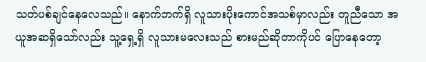သတ်ပစ်ချင်နေလေသည်။ နောက်ဘက်ရှိ လူသားပိုးကောင်အသစ်မှာလည်း တူညီသော အယူအဆရှိသော်လည်း သူ့ရှေ့ရှိ လူသားမလေးသည် စားမည်ဆိုတာကိုပင် ပြောနေတော့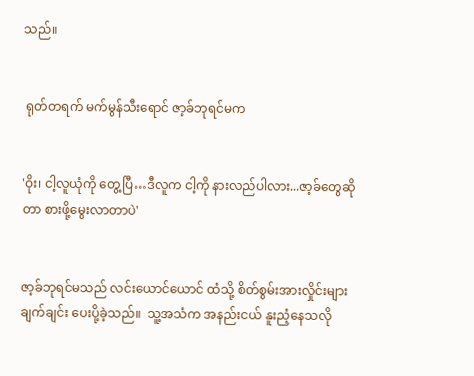သည်။


 ရုတ်တရက် မက်မွန်သီးရောင် ဇာ့ခ်ဘုရင်မက


'ဝိုး၊ ငါ့လူယုံကို တွေ့ပြီ…ဒီလူက ငါ့ကို နားလည်ပါလား...ဇာ့ခ်တွေဆိုတာ စားဖို့မွေးလာတာပဲ'


ဇာ့ခ်ဘုရင်မသည် လင်းယောင်ယောင် ထံသို့ စိတ်စွမ်းအားလှိုင်းများ ချက်ချင်း ပေးပို့ခဲ့သည်။  သူ့အသံက အနည်းငယ် နူးညံ့နေသလို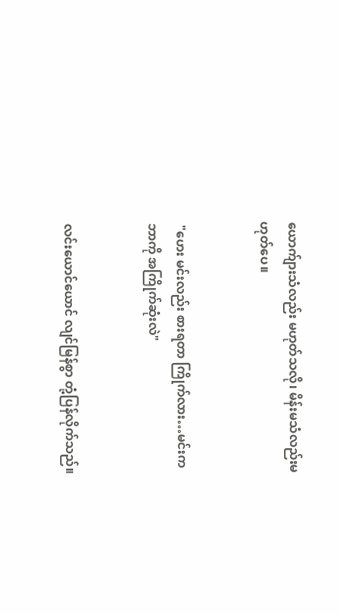ယောက်ျားသံလည်း မဟုတ်သလို၊ မိန်းမသံလည်းမဟုတ်ပေ။


 "ဟေး မင်းလည်း စားရတာ ကြိုက်လား…မင်းက ဘာကို အကြိုက်ဆုံးလဲ"


လင်းယောင်ယောင် လျင်မြန်စွာ တုံ့ပြန်လိုက်သည်။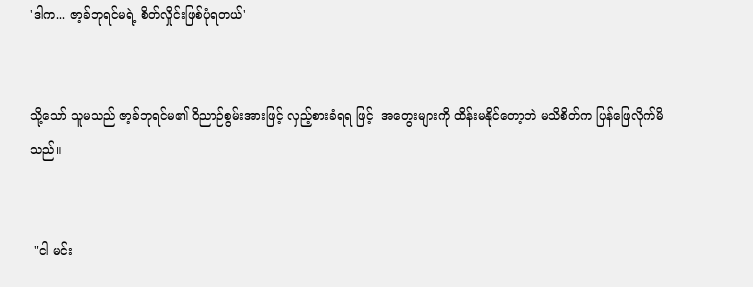'ဒါက... ဇာ့ခ်ဘုရင်မရဲ့ စိတ်လှိုင်းဖြစ်ပုံရတယ်'


သို့သော် သူမသည် ဇာ့ခ်ဘုရင်မ၏ ဝိညာဉ်စွမ်းအားဖြင့် လှည့်စားခံရရ ဖြင့်  အတွေးများကို ထိန်းမနိုင်တော့ဘဲ မသိစိတ်က ပြန်ဖြေလိုက်မိသည်။


 "ငါ မင်း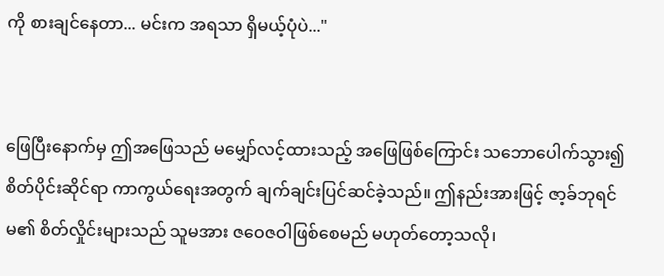ကို စားချင်နေတာ... မင်းက အရသာ ရှိမယ့်ပုံပဲ..."


ဖြေပြီးနောက်မှ ဤအဖြေသည် မမျှော်လင့်ထားသည့် အဖြေ‌ဖြစ်ကြောင်း သဘောပေါက်သွား၍ စိတ်ပိုင်းဆိုင်ရာ ကာကွယ်ရေးအတွက် ချက်ချင်းပြင်ဆင်ခဲ့သည်။ ဤနည်းအားဖြင့် ဇာ့ခ်ဘုရင်မ၏ စိတ်လှိုင်းများသည် သူမအား ဇဝေဇဝါဖြစ်စေမည် မဟုတ်တော့သလို၊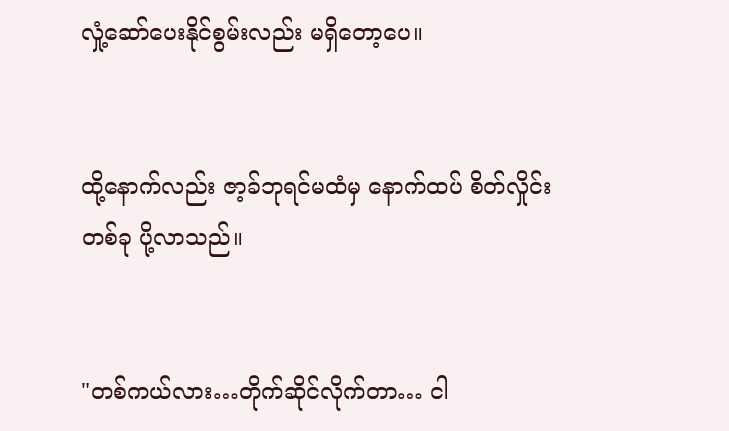လှုံ့ဆော်ပေးနိုင်စွမ်းလည်း မရှိတော့ပေ။


ထို့နောက်လည်း ဇာ့ခ်ဘုရင်မထံမှ နောက်ထပ် စိတ်လှိုင်းတစ်ခု ပို့လာသည်။


"တစ်ကယ်လား…တိုက်ဆိုင်လိုက်တာ… ငါ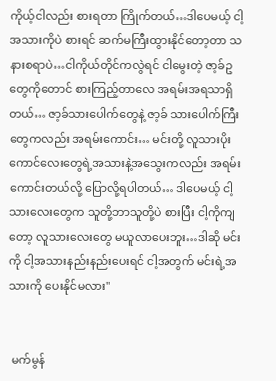ကိုယ့်ငါလည်း စားရတာ ကြိုက်တယ်…ဒါပေမယ့် ငါ့အသားကိုပဲ စားရင် ဆက်မကြီးထွားနိုင်တော့တာ သနားစရာပဲ…ငါကိုယ်တိုင်ကလွဲရင် ငါမွေးတဲ့ ဇာ့ခ်ဥတွေကိုတောင် စားကြည့်တာလေ အရမ်းအရသာရှိတယ်… ဇာ့ခ်သားပေါက်တွေနဲ့ ဇာ့ခ် သားပေါက်ကြီးတွေကလည်း အရမ်းကောင်း… မင်းတို့ လူသားပိုးကောင်လေးတွေရဲ့အသားနဲ့အသွေးကလည်း အရမ်းကောင်းတယ်လို့ ပြောလို့ရပါတယ်… ဒါပေမယ့် ငါ့သားလေးတွေက သူတို့ဘာသူတို့ပဲ စားပြီး ငါ့ကိုကျတော့ လူသားလေးတွေ မယူလာပေးဘူး…ဒါဆို မင်းကို ငါ့အသားနည်းနည်းပေးရင် ငါ့အတွက် မင်းရဲ့အသားကို ပေးနိုင်မလား"


 မက်မွန်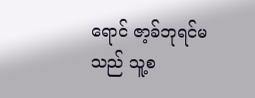ရောင် ဇာ့ခ်ဘုရင်မသည် သူ့စ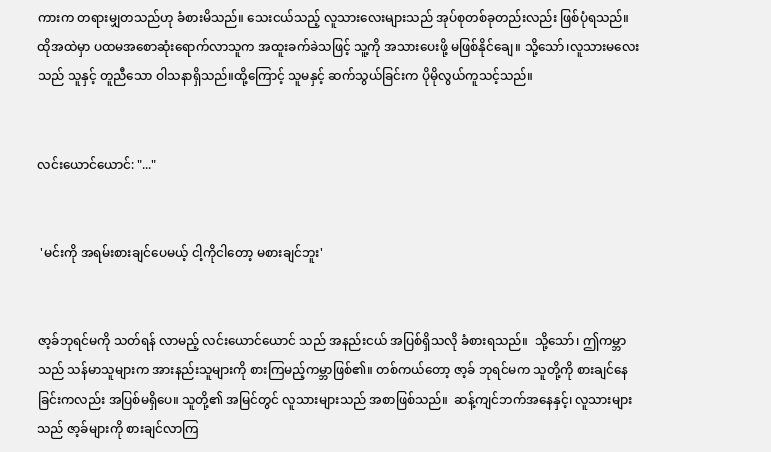ကားက တရားမျှတသည်ဟု ခံစားမိသည်။ သေးငယ်သည့် လူသား‌လေးများသည် အုပ်စုတစ်ခုတည်းလည်း ဖြစ်ပုံရသည်။ ထိုအထဲမှာ ပထမအစောဆုံးရောက်လာသူက အထူးခက်ခဲသဖြင့် သူ့ကို အသားပေးဖို့ မဖြစ်နိုင်ချေ။ သို့သော်၊လူသားမလေးသည် သူနှင့် တူညီသော ဝါသနာရှိသည်။ထို့ကြောင့် သူမနှင့် ဆက်သွယ်ခြင်းက ပိုမိုလွယ်ကူသင့်သည်။


လင်းယောင်ယောင်: "..."


 'မင်းကို အရမ်းစားချင်ပေမယ့် ငါ့ကိုငါတော့ မစားချင်ဘူး'


ဇာ့ခ်ဘုရင်မကို သတ်ရန် လာမည့် လင်းယောင်ယောင် သည် အနည်းငယ် အပြစ်ရှိသလို ခံစားရသည်။  သို့သော်၊ ဤကမ္ဘာသည် သန်မာသူများက အားနည်းသူများကို စားကြမည့်ကမ္ဘာဖြစ်၏။ တစ်ကယ်တော့ ဇာ့ခ် ဘုရင်မက သူတို့ကို စားချင်နေခြင်းကလည်း အပြစ်မရှိပေ။ သူတို့၏ အမြင်တွင် လူသားများသည် အစာဖြစ်သည်။  ဆန့်ကျင်ဘက်အနေနှင့်၊ လူသားများသည် ဇာ့ခ်များကို စားချင်လာကြ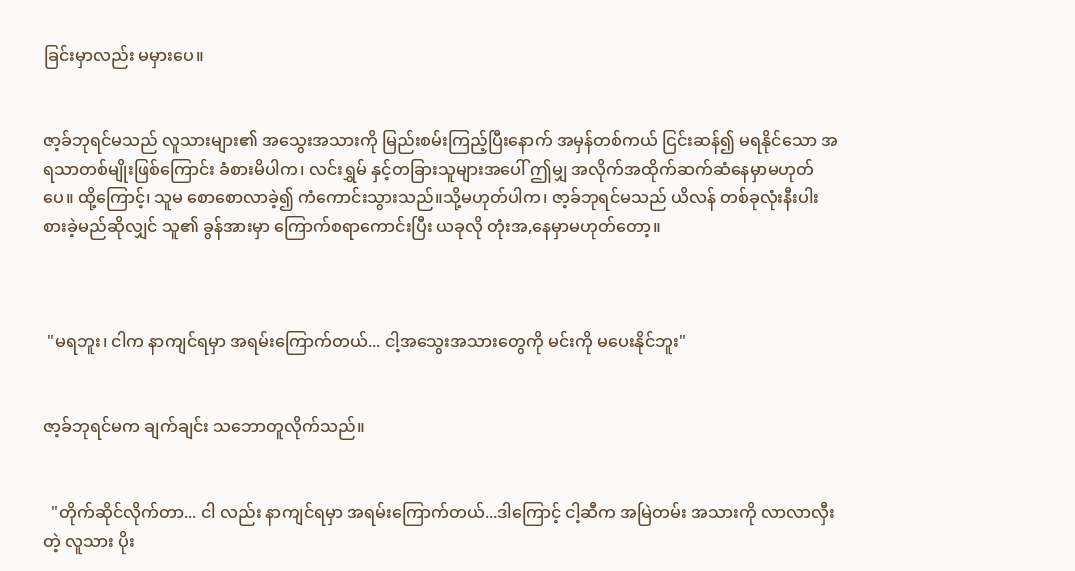ခြင်းမှာလည်း မမှားပေ။


ဇာ့ခ်ဘုရင်မသည် လူသားများ၏ အသွေးအသားကို မြည်းစမ်းကြည့်ပြီးနောက် အမှန်တစ်ကယ် ငြင်းဆန်၍ မရနိုင်သော အရသာတစ်မျိုးဖြစ်ကြောင်း ခံစားမိပါက၊ လင်းရွှမ် နှင့်တခြားသူများအပေါ် ဤမျှ အလိုက်အထိုက်ဆက်ဆံနေမှာမဟုတ်ပေ။ ထို့ကြောင့်၊ သူမ စောစောလာခဲ့၍ ကံကောင်းသွားသည်။သို့မဟုတ်ပါက၊ ဇာ့ခ်ဘုရင်မသည် ယိလန် တစ်ခုလုံးနီးပါး စားခဲ့မည်ဆိုလျှင် သူ၏ ခွန်အားမှာ ကြောက်စရာကောင်းပြီး ယခုလို တုံးအ,နေမှာမဟုတ်တော့။



 "မရဘူး၊ ငါက နာကျင်ရမှာ အရမ်းကြောက်တယ်... ငါ့အသွေးအသားတွေကို မင်းကို မပေးနိုင်ဘူး"


ဇာ့ခ်ဘုရင်မက ချက်ချင်း သဘောတူလိုက်သည်။


  "တိုက်ဆိုင်လိုက်တာ... ငါ လည်း နာကျင်ရမှာ အရမ်းကြောက်တယ်...ဒါကြောင့် ငါ့ဆီက အမြဲတမ်း အသားကို လာလာလှီးတဲ့ လူသား ပိုး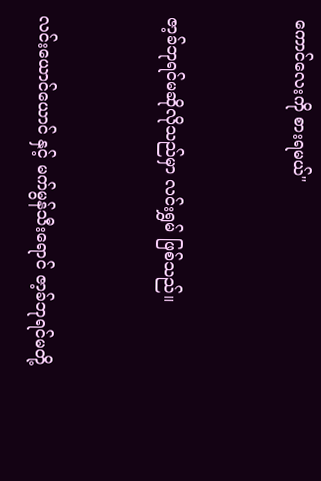ကောင်လေးကို စားရမယ်"


ဇာ့ခ်ဘုရင်မဆိုလိုသည်မှာ လင်းရွှမ် ဖြစ်သည်။


လင်းယောင်ယောင် နှင့် မက်မွန်သီးရောင် ဇာ့ခ်ဘုရင်မတို့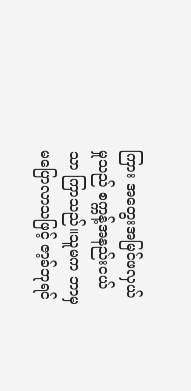ကြား အတွေးအမြင်ဖလှယ်မှုသည် စက္ကန့်အနည်းငယ်သာ ကြာသည်။သူမက ဘာမှ မပြောလာသဖြင့် ဇာ့ခ်ဘုရင်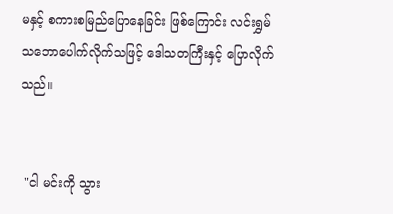မနှင့် စကားစမြည်ပြောနေခြင်း ဖြစ်ကြောင်း လင်းရွှမ် သဘောပေါက်လိုက်သဖြင့် ဒေါသတကြီးနှင့် ပြောလိုက်သည်။


 "ငါ မင်းကို သွား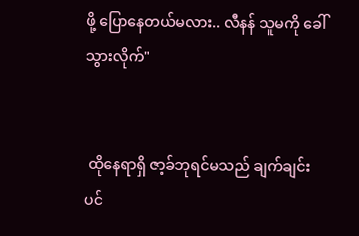ဖို့ ပြောနေတယ်မလား.. လီနန် သူမကို ခေါ်သွားလိုက်"


 ထိုနေရာရှိ ဇာ့ခ်ဘုရင်မသည် ချက်ချင်းပင်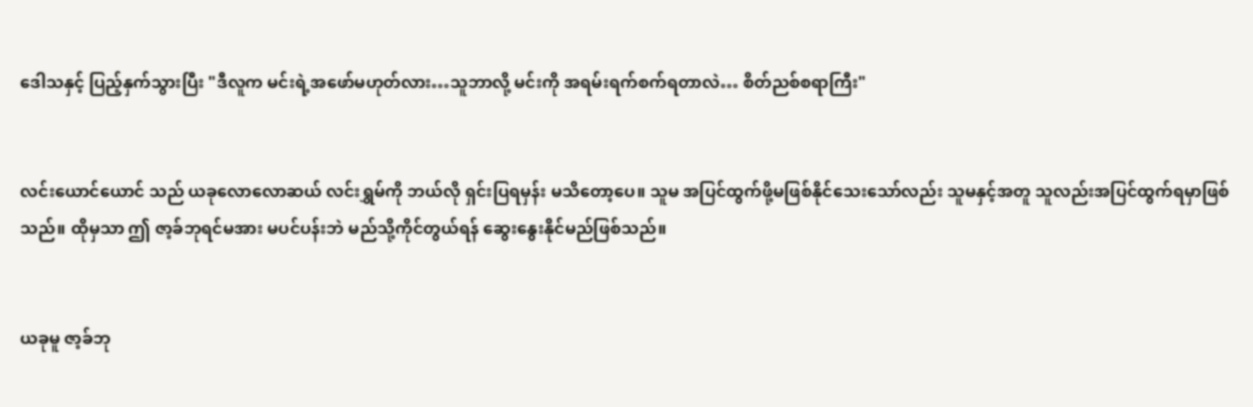ဒေါသနှင့် ပြည့်နှက်သွားပြီး "ဒီလူက မင်းရဲ့အဖော်မဟုတ်လား…သူဘာလို့ မင်းကို အရမ်းရက်စက်ရတာလဲ… စိတ်ညစ်စရာကြီး"


လင်းယောင်ယောင် သည် ယခုလောလောဆယ် လင်းရွှမ်ကို ဘယ်လို ရှင်းပြရမှန်း မသိတော့ပေ။ သူမ အပြင်ထွက်ဖို့မဖြစ်နိုင်သေးသော်လည်း သူမနှင့်အတူ သူလည်းအပြင်ထွက်ရမှာဖြစ်သည်။ ထိုမှသာ ဤ ဇာ့ခ်ဘုရင်မအား မပင်ပန်းဘဲ မည်သို့ကိုင်တွယ်ရန် ဆွေးနွေးနိုင်မည်ဖြစ်သည်။


ယခုမူ ဇာ့ခ်ဘု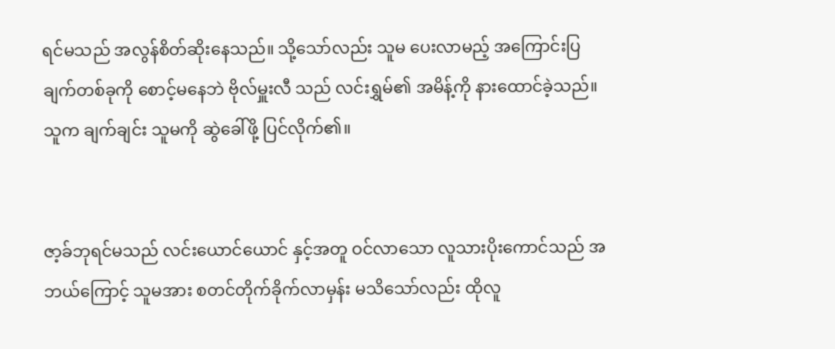ရင်မသည် အလွန်စိတ်ဆိုးနေသည်။ သို့သော်လည်း သူမ ပေးလာမည့် အကြောင်းပြချက်တစ်ခုကို စောင့်မနေဘဲ ဗိုလ်မှူးလီ သည် လင်းရွှမ်၏ အမိန့်ကို နားထောင်ခဲ့သည်။  သူက ချက်ချင်း သူမကို ဆွဲခေါ်ဖို့ ပြင်လိုက်၏။


ဇာ့ခ်ဘုရင်မသည် လင်းယောင်ယောင် နှင့်အတူ ဝင်လာသော လူသားပိုးကောင်သည် အဘယ်ကြောင့် သူမအား စတင်တိုက်ခိုက်လာမှန်း မသိသော်လည်း ထိုလူ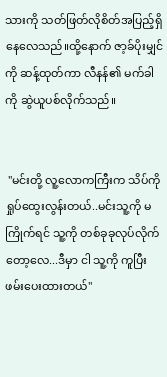သားကို သတ်ဖြတ်လိုစိတ်အပြည့်ရှိနေလေသည်။ထို့နောက် ဇာ့ခ်ပိုးမျှင်ကို ဆန့်ထုတ်ကာ လီနန်၏ မက်ခါကို ဆွဲယူပစ်လိုက်သည်။


 "မင်းတို့ လူ့လောကကြီးက သိပ်ကိုရှုပ်ထွေးလွန်းတယ်..မင်းသူ့ကို မကြိုက်ရင် သူ့ကို တစ်ခုခုလုပ်လိုက်တော့လေ...ဒီမှာ ငါ သူ့ကို ကူပြီးဖမ်းပေးထားတယ်"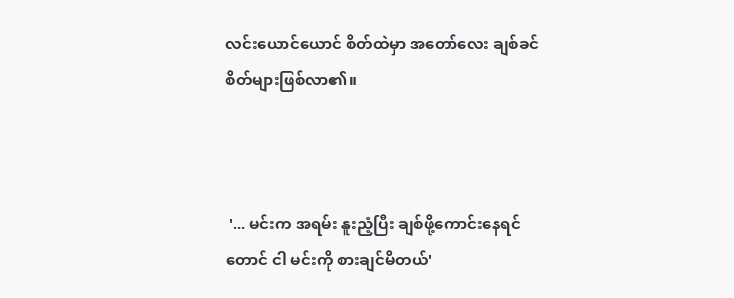လင်းယောင်ယောင် စိတ်ထဲမှာ အတော်လေး ချစ်ခင်စိတ်များဖြစ်လာ၏။



 '... မင်းက အရမ်း နူးညံ့ပြီး ချစ်ဖို့ကောင်းနေရင်တောင် ငါ မင်းကို စားချင်မိတယ်'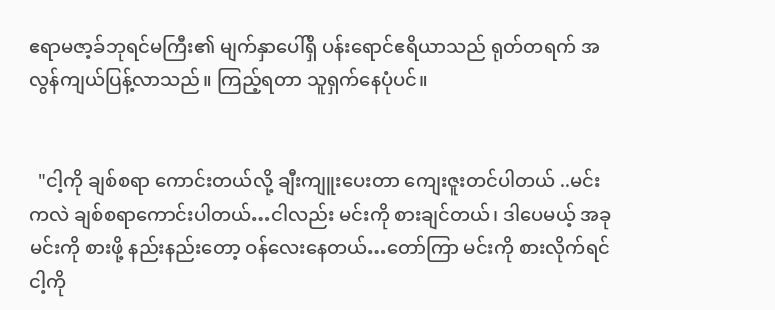ဧရာမဇာ့ခ်ဘုရင်မကြီး၏ မျက်နှာပေါ်ရှိ ပန်းရောင်ဧရိယာသည် ရုတ်တရက် အလွန်ကျယ်ပြန့်လာသည်။ ကြည့်ရတာ သူရှက်နေပုံပင်။


  "ငါ့ကို ချစ်စရာ ကောင်းတယ်လို့ ချီးကျူးပေးတာ ကျေးဇူးတင်ပါတယ် ..မင်းကလဲ ချစ်စရာကောင်းပါတယ်…ငါလည်း မင်းကို စားချင်တယ်၊ ဒါပေမယ့် အခု မင်းကို စားဖို့ နည်းနည်းတော့ ဝန်လေးနေတယ်…တော်ကြာ မင်းကို စားလိုက်ရင် ငါ့ကို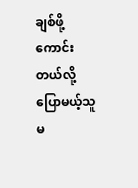ချစ်ဖို့ကောင်းတယ်လို့ ပြောမယ့်သူ မ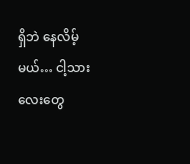ရှိဘဲ နေလိမ့်မယ်… ငါ့သားလေးတွေ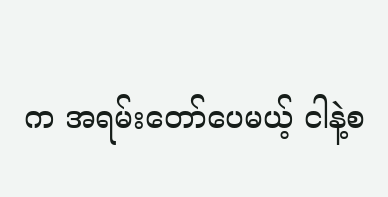က အရမ်းတော်ပေမယ့် ငါနဲ့စ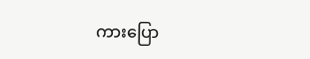ကားပြော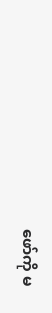ဖော်ကို မ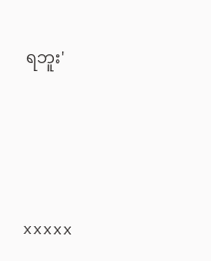ရဘူး'




xxxxx